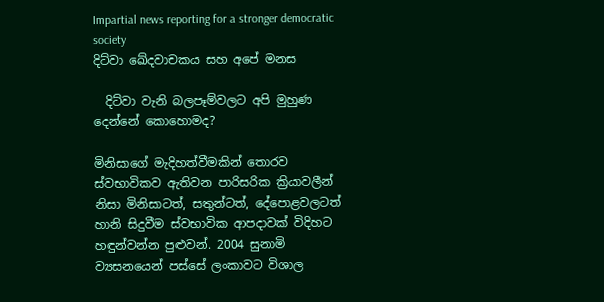Impartial news reporting for a stronger democratic society
දිට්වා ඛේදවාචකය සහ අපේ මනස

  දිට්වා වැනි බලපෑම්වලට අපි මුහුණ දෙන්නේ කොහොමද?

මිනිසාගේ මැදිහත්වීමකින් තොරව ස්වභාවිකව ඇතිවන පාරිසරික ක්‍රියාවලීන් නිසා මිනිසාටත්, සතුන්ටත්, දේපොළවලටත් හානි සිදුවීම ස්වභාවික ආපදාවක් විදිහට හඳුන්වන්න පුළුවන්. 2004 සුනාමි ව්‍යසනයෙන් පස්සේ ලංකාවට විශාල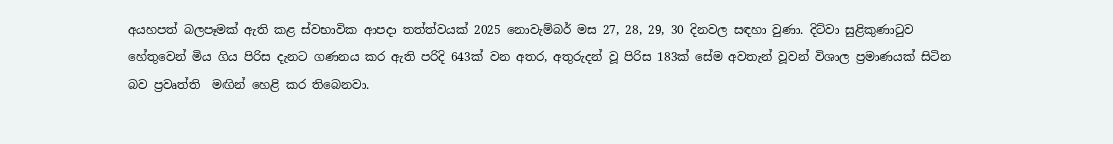අයහපත් බලපෑමක් ඇති කළ ස්වභාවික ආපදා තත්ත්වයක් 2025 නොවැම්බර් මස 27, 28, 29, 30 දිනවල සඳහා වුණා. දිට්වා සුළිකුණාටුව හේතුවෙන් මිය ගිය පිරිස දැනට ගණනය කර ඇති පරිදි 643ක් වන අතර, අතුරුදන් වූ පිරිස 183ක් සේම අවතැන් වූවන් විශාල ප්‍රමාණයක් සිටින බව ප්‍රවෘත්ති  මඟින් හෙළි කර තිබෙනවා.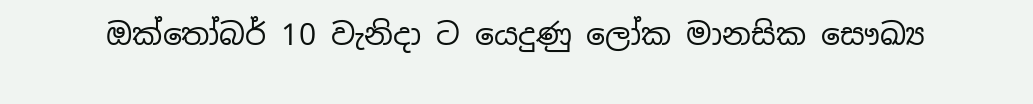ඔක්තෝබර් 10 වැනිදා ට යෙදුණු ලෝක මානසික සෞඛ්‍ය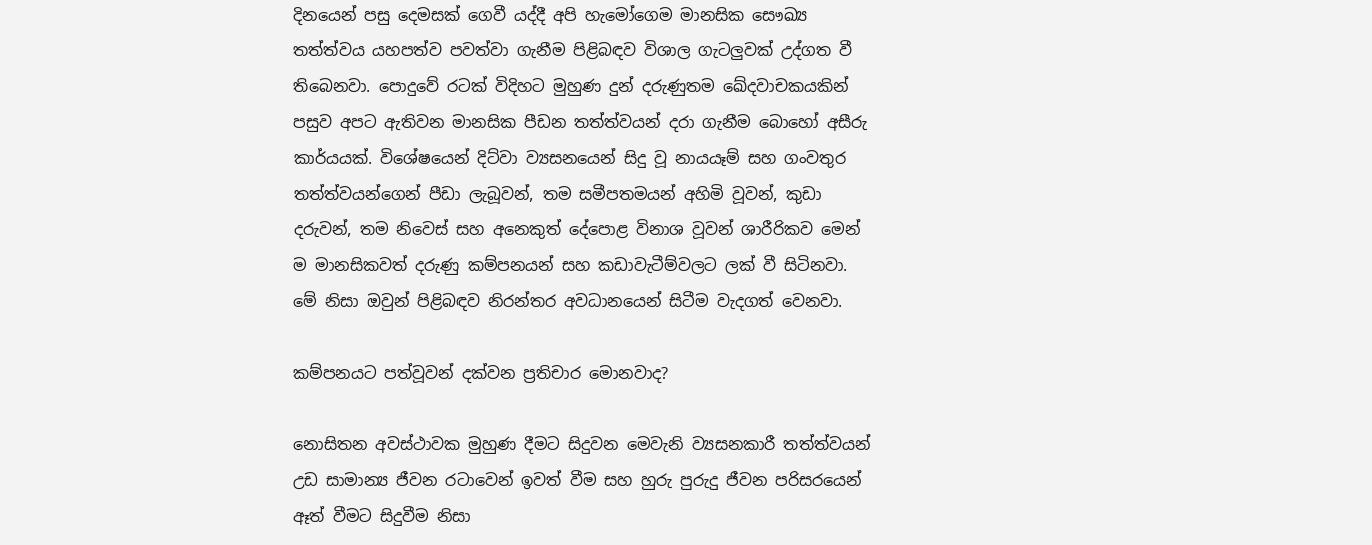දිනයෙන් පසු දෙමසක් ගෙවී යද්දී අපි හැමෝගෙම මානසික සෞඛ්‍ය තත්ත්වය යහපත්ව පවත්වා ගැනීම පිළිබඳව විශාල ගැටලුවක් උද්ගත වී තිබෙනවා. පොදුවේ රටක් විදිහට මුහුණ දුන් දරුණුතම ඛේදවාචකයකින් පසුව අපට ඇතිවන මානසික පීඩන තත්ත්වයන් දරා ගැනීම බොහෝ අසීරු කාර්යයක්. විශේෂයෙන් දිට්වා ව්‍යසනයෙන් සිදු වූ නායයෑම් සහ ගංවතුර තත්ත්වයන්ගෙන් පීඩා ලැබූවන්, තම සමීපතමයන් අහිමි වූවන්, කුඩා දරුවන්, තම නිවෙස් සහ අනෙකුත් දේපොළ විනාශ වූවන් ශාරීරිකව මෙන් ම මානසිකවත් දරුණු කම්පනයන් සහ කඩාවැටීම්වලට ලක් වී සිටිනවා. මේ නිසා ඔවුන් පිළිබඳව නිරන්තර අවධානයෙන් සිටීම වැදගත් වෙනවා.

කම්පනයට පත්වූවන් දක්වන ප්‍රතිචාර මොනවාද?

නොසිතන අවස්ථාවක මුහුණ දීමට සිදුවන මෙවැනි ව්‍යසනකාරී තත්ත්වයන් උඩ සාමාන්‍ය ජීවන රටාවෙන් ඉවත් වීම සහ හුරු පුරුදු ජීවන පරිසරයෙන් ඈත් වීමට සිදුවීම නිසා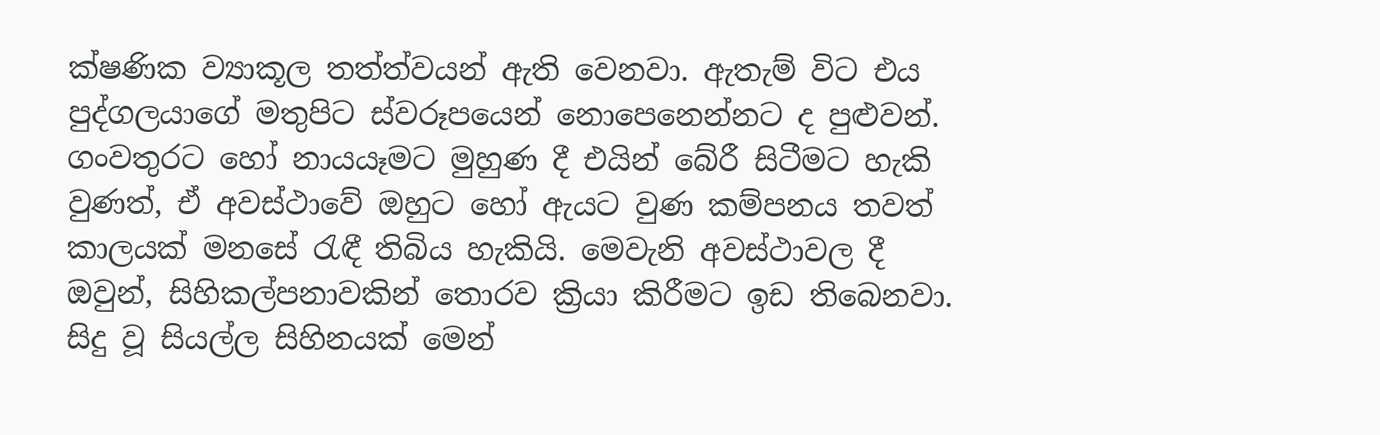ක්ෂණික ව්‍යාකූල තත්ත්වයන් ඇති වෙනවා. ඇතැම් විට එය පුද්ගලයාගේ මතුපිට ස්වරූපයෙන් නොපෙනෙන්නට ද පුළුවන්. ගංවතුරට හෝ නායයෑමට මුහුණ දී එයින් බේරී සිටීමට හැකි වුණත්, ඒ අවස්ථාවේ ඔහුට හෝ ඇයට වුණ කම්පනය තවත් කාලයක් මනසේ රැඳී තිබිය හැකියි. මෙවැනි අවස්ථාවල දී ඔවුන්, සිහිකල්පනාවකින් තොරව ක්‍රියා කිරීමට ඉඩ තිබෙනවා. සිදු වූ සියල්ල සිහිනයක් මෙන්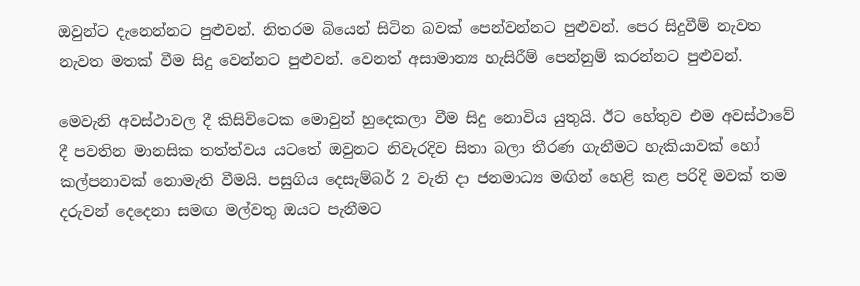ඔවුන්ට දැනෙන්නට පුළුවන්. නිතරම බියෙන් සිටින බවක් පෙන්වන්නට පුළුවන්. පෙර සිදුවීම් නැවත නැවත මතක් වීම සිදු වෙන්නට පුළුවන්. වෙනත් අසාමාන්‍ය හැසිරීම් පෙන්නුම් කරන්නට පුළුවන්.

මෙවැනි අවස්ථාවල දී කිසිවිටෙක මොවුන් හුදෙකලා වීම සිදු නොවිය යුතුයි. ඊට හේතුව එම අවස්ථාවේ දී පවතින මානසික තත්ත්වය යටතේ ඔවුනට නිවැරදිව සිතා බලා තීරණ ගැනීමට හැකියාවක් හෝ කල්පනාවක් නොමැති වීමයි. පසුගිය දෙසැම්බර් 2 වැනි දා ජනමාධ්‍ය මඟින් හෙළි කළ පරිදි මවක් තම දරුවන් දෙදෙනා සමඟ මල්වතු ඔයට පැනීමට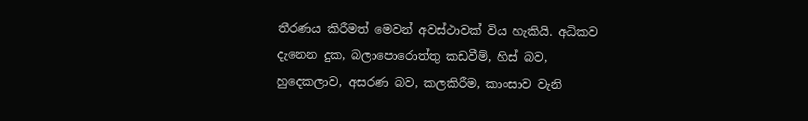තීරණය කිරීමත් මෙවන් අවස්ථාවක් විය හැකියි. අධිකව දැනෙන දුක, බලාපොරොත්තු කඩවීම්, හිස් බව, හුදෙකලාව, අසරණ බව, කලකිරීම, කාංසාව වැනි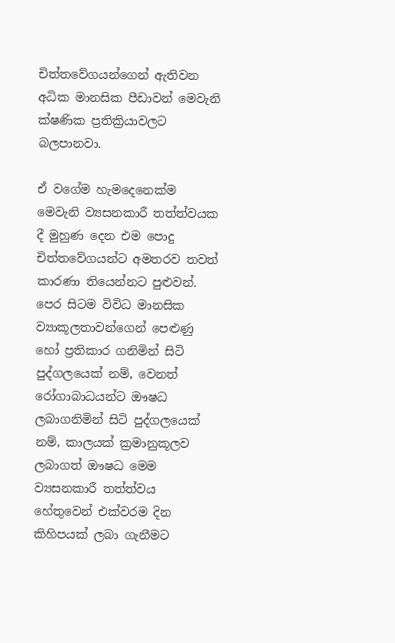චිත්තවේගයන්ගෙන් ඇතිවන අධික මානසික පීඩාවන් මෙවැනි ක්ෂණික ප්‍රතික්‍රියාවලට බලපානවා.

ඒ වගේම හැමදෙනෙක්ම මෙවැනි ව්‍යසනකාරී තත්ත්වයක දී මුහුණ දෙන එම පොදු චිත්තවේගයන්ට අමතරව තවත් කාරණා තියෙන්නට පුළුවන්. පෙර සිටම විවිධ මානසික ව්‍යාකූලතාවන්ගෙන් පෙළුණු හෝ ප්‍රතිකාර ගනිමින් සිටි පුද්ගලයෙක් නම්, වෙනත් රෝගාබාධයන්ට ඖෂධ ලබාගනිමින් සිටි පුද්ගලයෙක් නම්, කාලයක් ක්‍රමානුකූලව ලබාගත් ඖෂධ මෙම ව්‍යසනකාරී තත්ත්වය හේතුවෙන් එක්වරම දින කිහිපයක් ලබා ගැනීමට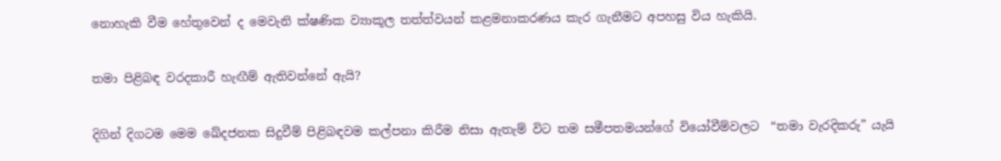නොහැකි වීම හේතුවෙන් ද මෙවැනි ක්ෂණික ව්‍යාකූල තත්ත්වයන් කළමනාකරණය කැර ගැනීමට අපහසු විය හැකියි.

තමා පිළිබඳ වරදකාරී හැඟීම් ඇතිවන්නේ ඇයි?

දිගින් දිගටම මෙම ඛේදජනක සිදුවීම් පිළිබඳවම කල්පනා කිරීම නිසා ඇතැම් විට තම සමීපතමයන්ගේ වියෝවීම්වලට  “තමා වැරදිකරු” යැයි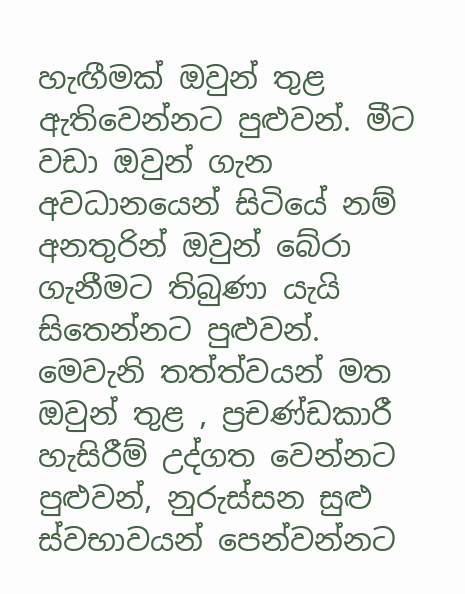හැඟීමක් ඔවුන් තුළ ඇතිවෙන්නට පුළුවන්. මීට වඩා ඔවුන් ගැන අවධානයෙන් සිටියේ නම් අනතුරින් ඔවුන් බේරා ගැනීමට තිබුණා යැයි සිතෙන්නට පුළුවන්. මෙවැනි තත්ත්වයන් මත ඔවුන් තුළ , ප්‍රචණ්ඩකාරී හැසිරීම් උද්ගත වෙන්නට පුළුවන්, නුරුස්සන සුළු ස්වභාවයන් පෙන්වන්නට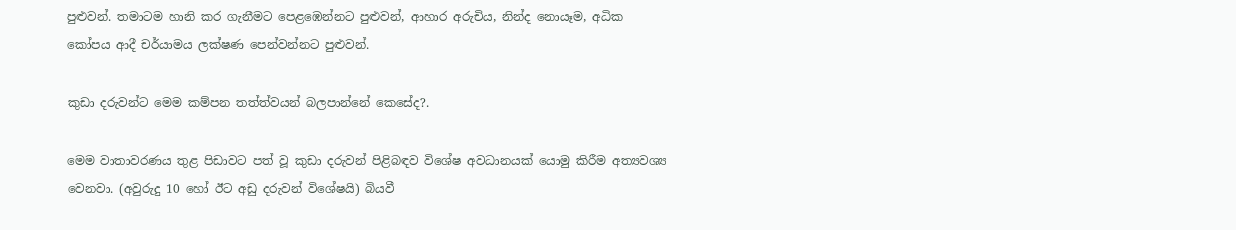පුළුවන්. තමාටම හානි කර ගැනීමට පෙළඹෙන්නට පුළුවන්, ආහාර අරුචිය, නින්ද නොයෑම, අධික කෝපය ආදී චර්යාමය ලක්ෂණ පෙන්වන්නට පුළුවන්.

කුඩා දරුවන්ට මෙම කම්පන තත්ත්වයන් බලපාන්නේ කෙසේද?.

මෙම වාතාවරණය තුළ පිඩාවට පත් වූ කුඩා දරුවන් පිළිබඳව විශේෂ අවධානයක් යොමු කිරීම අත්‍යවශ්‍ය වෙනවා. (අවුරුදු 10 හෝ ඊට අඩු දරුවන් විශේෂයි) බියවී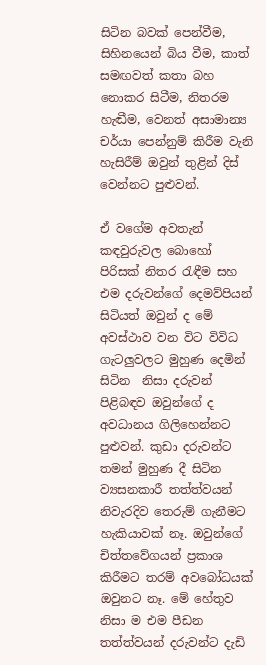සිටින බවක් පෙන්වීම, සිහිනයෙන් බිය වීම, කාත් සමඟවත් කතා බහ නොකර සිටීම, නිතරම හැඬීම, වෙනත් අසාමාන්‍ය චර්යා පෙන්නුම් කිරීම වැනි හැසිරීම් ඔවුන් තුළින් දිස් වෙන්නට පුළුවන්.

ඒ වගේම අවතැන් කඳවුරුවල බොහෝ පිරිසක් නිතර රැඳීම සහ එම දරුවන්ගේ දෙමව්පියන් සිටියත් ඔවුන් ද මේ අවස්ථාව වන විට විවිධ ගැටලුවලට මුහුණ දෙමින් සිටින  නිසා දරුවන් පිළිබඳව ඔවුන්ගේ ද අවධානය ගිලිහෙන්නට පුළුවන්. කුඩා දරුවන්ට  තමන් මුහුණ දී සිටින ව්‍යසනකාරී තත්ත්වයන් නිවැරදිව තෙරුම් ගැනීමට හැකියාවක් නෑ. ඔවුන්ගේ චිත්තවේගයන් ප්‍රකාශ කිරීමට තරම් අවබෝධයක් ඔවුනට නෑ. මේ හේතුව නිසා ම එම පීඩන තත්ත්වයන් දරුවන්ට දැඩි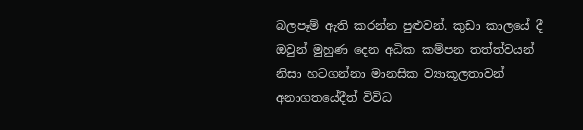බලපෑම් ඇති කරන්න පුළුවන්. කුඩා කාලයේ දී ඔවුන් මුහුණ දෙන අධික කම්පන තත්ත්වයන් නිසා හටගන්නා මානසික ව්‍යාකූලතාවන් අනාගතයේදීත් විවිධ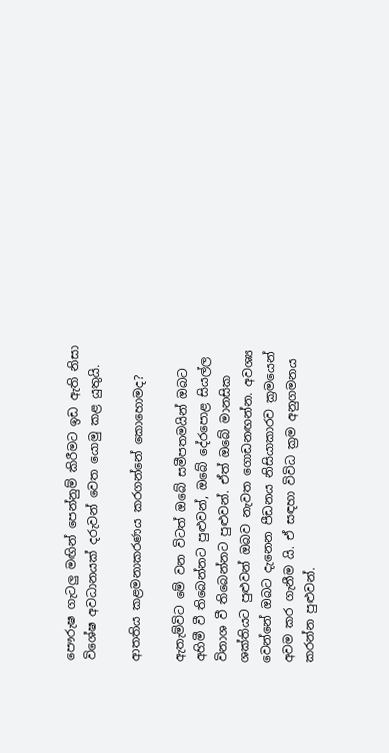පෞරුෂ ගැටලු මඟින් පෙන්නුම් කිරීමට ඉඩ ඇති නිසා විශේෂ අවධානයක් දරුවන් වෙත යොමු කළ යුතුයි.

ආතතිය කළමනාකරණය කරගන්නේ කොහොමද?

ඇතැම්විට මේ වන විටත් ඔබේ සමීපතමයින් ඔබට අහිමී වී තිබෙන්නට පුළුවන්, ඔබේ දේරපොළ සියල්ල විනාශ වී තිබෙන්නට පුළුවන්. ඒත් ඔබේ මානසික ශක්තියට පුළුවන් ඔබව නැවත ගොඩනඟන්න. අවශ්‍ය වෙන්නේ ඔබට දැනෙන පීඩනය නිසියාකාරව ක්‍රමයෙන් අවම කර ගැනීම යි. ඒ සඳහා විවිධ ක්‍රම අනුගමනය කරන්න පුළුවන්.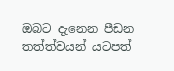ඔබට දැනෙන පීඩන තත්ත්වයන් යටපත්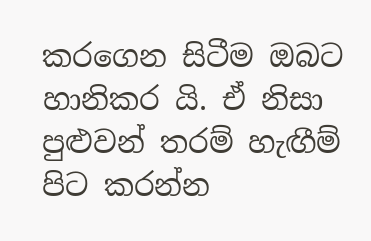කරගෙන සිටීම ඔබට හානිකර යි. ඒ නිසා පුළුවන් තරම් හැඟීම් පිට කරන්න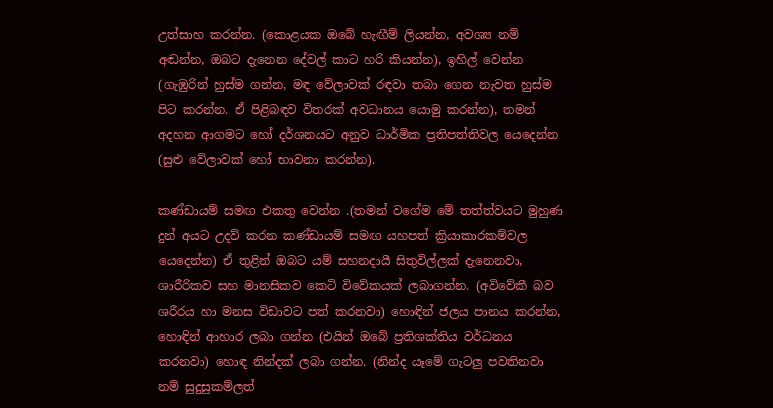උත්සාහ කරන්න. (කොළයක ඔබේ හැඟීම් ලියන්න, අවශ්‍ය නම් අඬන්න, ඔබට දැනෙන දේවල් කාට හරි කියන්න), ඉහිල් වෙන්න (ගැඹුරින් හුස්ම ගන්න, මඳ වේලාවක් රඳවා තබා ගෙන නැවත හුස්ම පිට කරන්න. ඒ පිළිබඳව විතරක් අවධානය යොමු කරන්න), තමන් අදහන ආගමට හෝ දර්ශනයට අනුව ධාර්මික ප්‍රතිපත්තිවල යෙදෙන්න (සුළු වේලාවක් හෝ භාවනා කරන්න).

කණ්ඩායම් සමඟ එකතු වෙන්න .(තමන් වගේම මේ තත්ත්වයට මුහුණ දුන් අයට උදව් කරන කණ්ඩායම් සමඟ යහපත් ක්‍රියාකාරකම්වල යෙදෙන්න) ඒ තුළින් ඔබට යම් සහනදායී සිතුවිල්ලක් දැනෙනවා, ශාරීරිකව සහ මානසිකව කෙටි විවේකයක් ලබාගන්න. (අවිවේකී බව ශරීරය හා මනස විඩාවට පත් කරනවා) හොඳින් ජලය පානය කරන්න, හොඳින් ආහාර ලබා ගන්න (එයින් ඔබේ ප්‍රතිශක්තිය වර්ධනය කරනවා) හොඳ නින්දක් ලබා ගන්න. (නින්ද යෑමේ ගැටලු පවතිනවා නම් සුදුසුකම්ලත්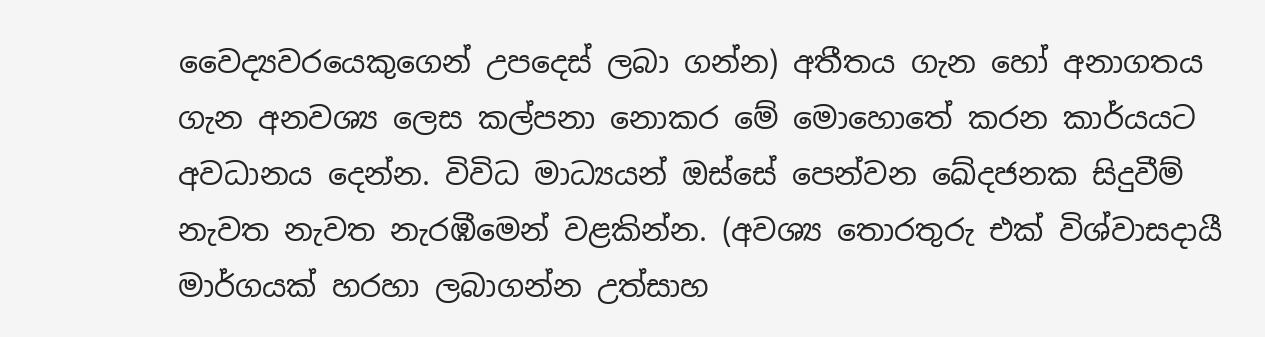වෛද්‍යවරයෙකුගෙන් උපදෙස් ලබා ගන්න) අතීතය ගැන හෝ අනාගතය ගැන අනවශ්‍ය ලෙස කල්පනා නොකර මේ මොහොතේ කරන කාර්යයට අවධානය දෙන්න. විවිධ මාධ්‍යයන් ඔස්සේ පෙන්වන ඛේදජනක සිදුවීම් නැවත නැවත නැරඹීමෙන් වළකින්න. (අවශ්‍ය තොරතුරු එක් විශ්වාසදායී මාර්ගයක් හරහා ලබාගන්න උත්සාහ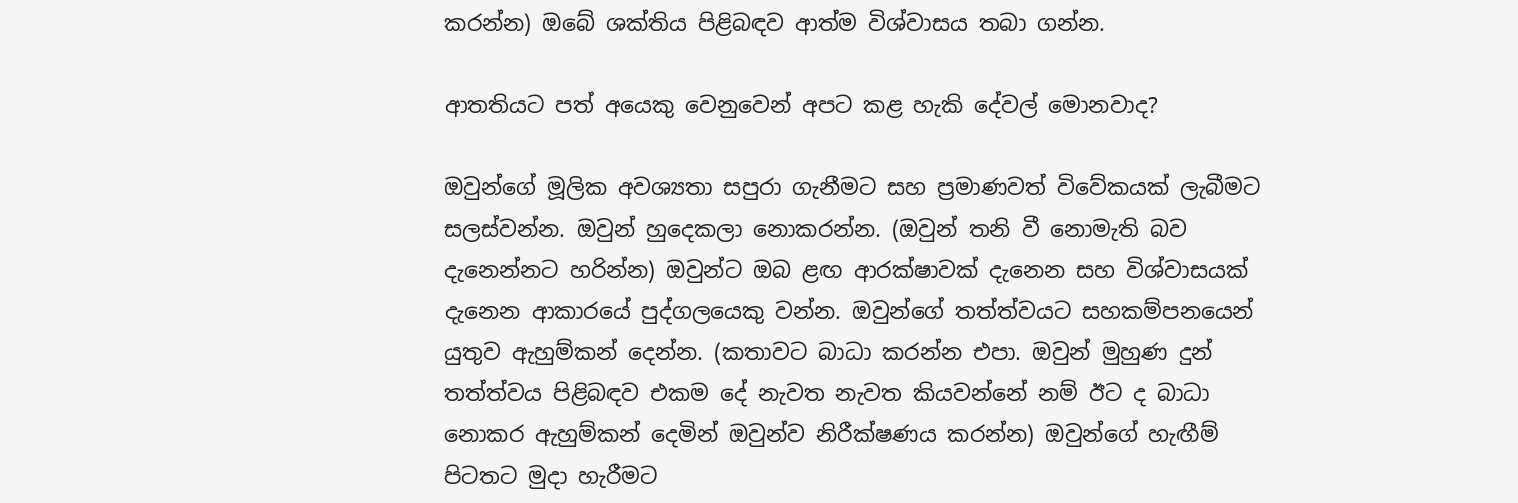කරන්න) ඔබේ ශක්තිය පිළිබඳව ආත්ම විශ්වාසය තබා ගන්න.

ආතතියට පත් අයෙකු වෙනුවෙන් අපට කළ හැකි දේවල් මොනවාද?

ඔවුන්ගේ මූලික අවශ්‍යතා සපුරා ගැනීමට සහ ප්‍රමාණවත් විවේකයක් ලැබීමට සලස්වන්න. ඔවුන් හුදෙකලා නොකරන්න. (ඔවුන් තනි වී නොමැති බව දැනෙන්නට හරින්න) ඔවුන්ට ඔබ ළඟ ආරක්ෂාවක් දැනෙන සහ විශ්වාසයක් දැනෙන ආකාරයේ පුද්ගලයෙකු වන්න. ඔවුන්ගේ තත්ත්වයට සහකම්පනයෙන් යුතුව ඇහුම්කන් දෙන්න. (කතාවට බාධා කරන්න එපා. ඔවුන් මුහුණ දුන් තත්ත්වය පිළිබඳව එකම දේ නැවත නැවත කියවන්නේ නම් ඊට ද බාධා නොකර ඇහුම්කන් දෙමින් ඔවුන්ව නිරීක්ෂණය කරන්න) ඔවුන්ගේ හැඟීම් පිටතට මුදා හැරීමට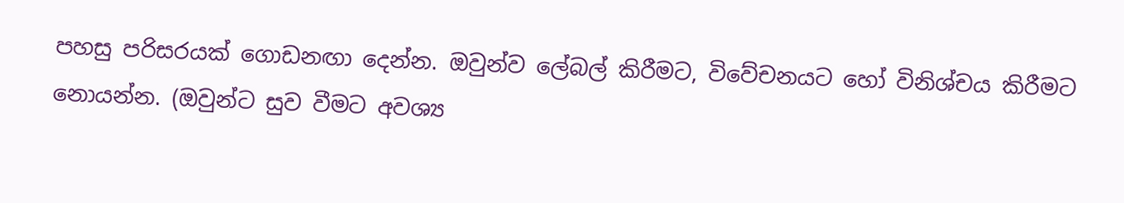පහසු පරිසරයක් ගොඩනඟා දෙන්න. ඔවුන්ව ලේබල් කිරීමට, විවේචනයට හෝ විනිශ්චය කිරීමට නොයන්න. (ඔවුන්ට සුව වීමට අවශ්‍ය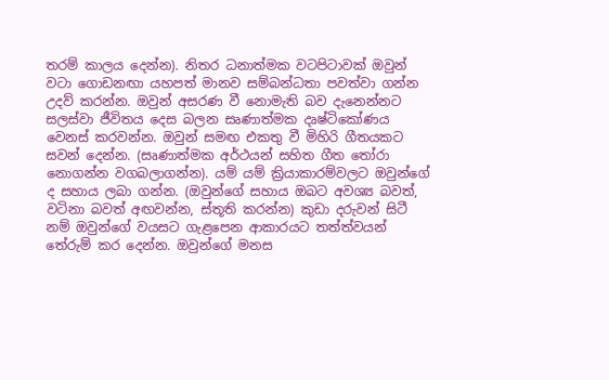තරම් කාලය දෙන්න). නිතර ධනාත්මක වටපිටාවක් ඔවුන් වටා ගොඩනඟා යහපත් මානව සම්බන්ධතා පවත්වා ගන්න උදව් කරන්න. ඔවුන් අසරණ වී නොමැති බව දැනෙන්නට සලස්වා ජීවිතය දෙස බලන සෘණාත්මක දෘෂ්ටිකෝණය වෙනස් කරවන්න. ඔවුන් සමඟ එකතු වී මිහිරි ගීතයකට සවන් දෙන්න. (සෘණාත්මක අර්ථයන් සහිත ගීත තෝරා නොගන්න වගබලාගන්න). යම් යම් ක්‍රියාකාරම්වලට ඔවුන්ගේ ද සහාය ලබා ගන්න. (ඔවුන්ගේ සහාය ඔබට අවශ්‍ය බවත්, වටිනා බවත් අඟවන්න, ස්තූති කරන්න) කුඩා දරුවන් සිටී නම් ඔවුන්ගේ වයසට ගැළපෙන ආකාරයට තත්ත්වයන් තේරුම් කර දෙන්න. ඔවුන්ගේ මනස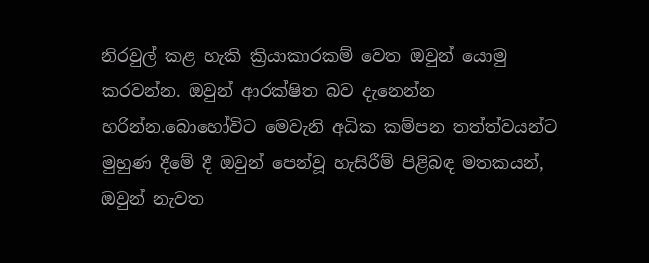නිරවුල් කළ හැකි ක්‍රියාකාරකම් වෙත ඔවුන් යොමු කරවන්න. ඔවුන් ආරක්ෂිත බව දැනෙන්න හරින්න.බොහෝවිට මෙවැනි අධික කම්පන තත්ත්වයන්ට මුහුණ දීමේ දී ඔවුන් පෙන්වූ හැසිරීම් පිළිබඳ මතකයන්, ඔවුන් නැවත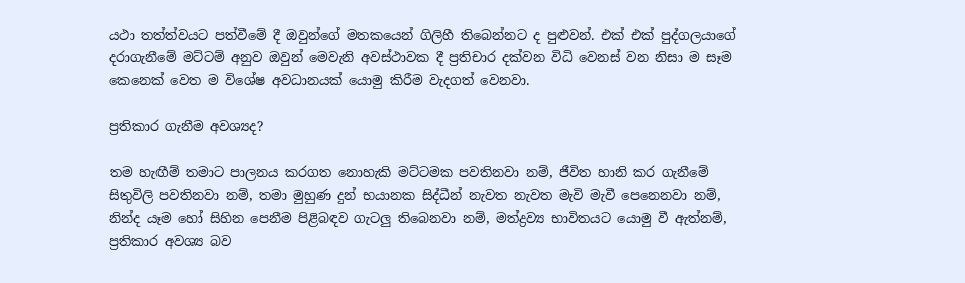යථා තත්ත්වයට පත්වීමේ දී ඔවුන්ගේ මතකයෙන් ගිලිහී තිබෙන්නට ද පුළුවන්. එක් එක් පුද්ගලයාගේ දරාගැනීමේ මට්ටම් අනුව ඔවුන් මෙවැනි අවස්ථාවක දී ප්‍රතිචාර දක්වන විධි වෙනස් වන නිසා ම සෑම කෙනෙක් වෙත ම විශේෂ අවධානයක් යොමු කිරීම වැදගත් වෙනවා.

ප්‍රතිකාර ගැනීම අවශ්‍යද?

තම හැඟීම් තමාට පාලනය කරගත නොහැකි මට්ටමක පවතිනවා නම්, ජීවිත හානි කර ගැනීමේ සිතුවිලි පවතිනවා නම්, තමා මුහුණ දුන් භයානක සිද්ධීන් නැවත නැවත මැවි මැවී පෙනෙනවා නම්, නින්ද යෑම හෝ සිහින පෙනීම පිළිබඳව ගැටලු තිබෙනවා නම්, මත්ද්‍රව්‍ය භාවිතයට යොමු වී ඇත්නම්, ප්‍රතිකාර අවශ්‍ය බව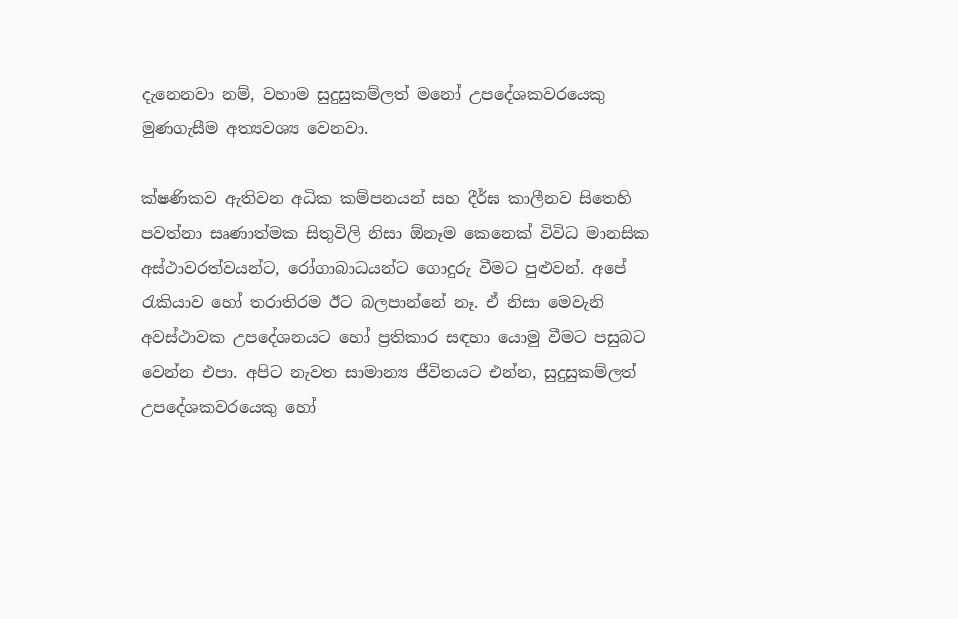දැනෙනවා නම්, වහාම සුදුසුකම්ලත් මනෝ උපදේශකවරයෙකු මුණගැසීම අත්‍යවශ්‍ය වෙනවා.

ක්ෂණිකව ඇතිවන අධික කම්පනයන් සහ දීර්ඝ කාලීනව සිතෙහි පවත්නා සෘණාත්මක සිතුවිලි නිසා ඕනෑම කෙනෙක් විවිධ මානසික අස්ථාවරත්වයන්ට, රෝගාබාධයන්ට ගොදුරු වීමට පුළුවන්. අපේ රැකියාව හෝ තරාතිරම ඊට බලපාන්නේ නෑ. ඒ නිසා මෙවැනි අවස්ථාවක උපදේශනයට හෝ ප්‍රතිකාර සඳහා යොමු වීමට පසුබට වෙන්න එපා. අපිට නැවත සාමාන්‍ය ජීවිතයට එන්න, සුදුසුකම්ලත් උපදේශකවරයෙකු හෝ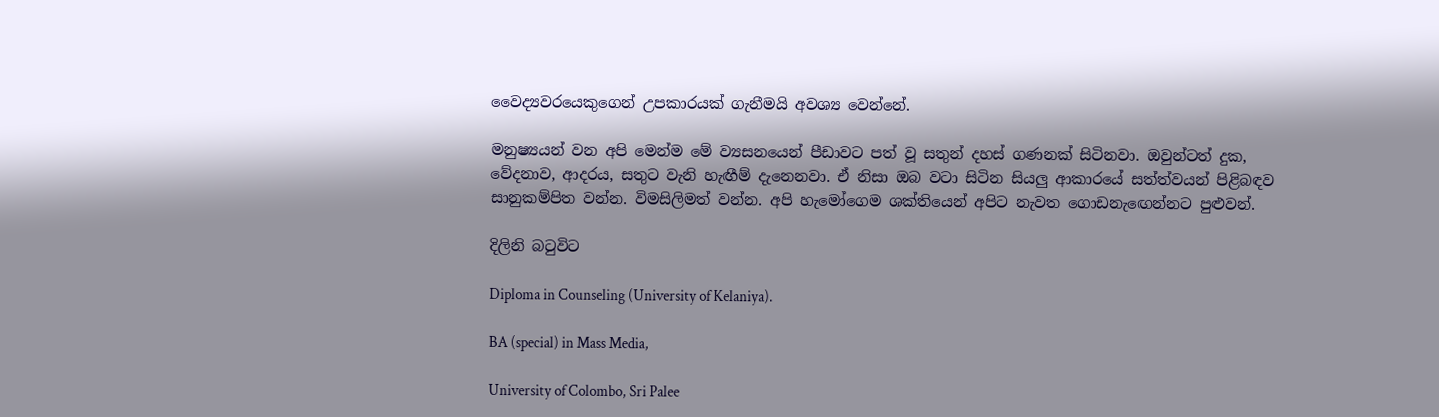වෛද්‍යවරයෙකුගෙන් උපකාරයක් ගැනීමයි අවශ්‍ය වෙන්නේ.

මනුෂ්‍යයන් වන අපි මෙන්ම මේ ව්‍යසනයෙන් පීඩාවට පත් වූ සතුන් දහස් ගණනක් සිටිනවා. ඔවුන්ටත් දුක, වේදනාව, ආදරය, සතුට වැනි හැඟීම් දැනෙනවා. ඒ නිසා ඔබ වටා සිටින සියලු ආකාරයේ සත්ත්වයන් පිළිබඳව සානුකම්පිත වන්න. විමසිලිමත් වන්න. අපි හැමෝගෙම ශක්තියෙන් අපිට නැවත ගොඩනැඟෙන්නට පුළුවන්.

දිලිනි බටුවිට

Diploma in Counseling (University of Kelaniya).

BA (special) in Mass Media,

University of Colombo, Sri Palee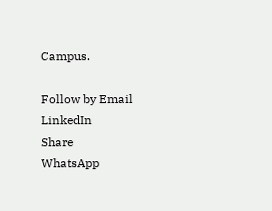Campus.

Follow by Email
LinkedIn
Share
WhatsApp